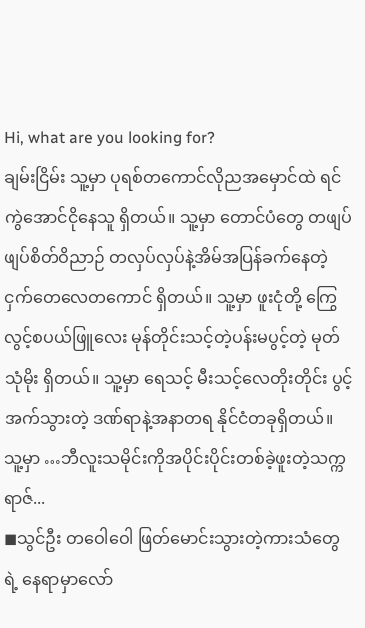Hi, what are you looking for?
ချမ်းငြိမ်း သူ့မှာ ပုရစ်တကောင်လိုညအမှောင်ထဲ ရင်ကွဲအောင်ငိုနေသူ ရှိတယ်။ သူ့မှာ တောင်ပံတွေ တဖျပ်ဖျပ်စိတ်ဝိညာဉ် တလှပ်လှပ်နဲ့အိမ်အပြန်ခက်နေတဲ့ငှက်တေလေတကောင် ရှိတယ်။ သူ့မှာ ဖူးငုံတို့ ကြွေလွင့်စပယ်ဖြူလေး မုန်တိုင်းသင့်တဲ့ပန်းမပွင့်တဲ့ မုတ်သုံမိုး ရှိတယ်။ သူ့မှာ ရေသင့် မီးသင့်လေတိုးတိုင်း ပွင့်အက်သွားတဲ့ ဒဏ်ရာနဲ့အနာတရ နိုင်ငံတခုရှိတယ်။ သူ့မှာ …ဘီလူးသမိုင်းကိုအပိုင်းပိုင်းတစ်ခဲ့ဖူးတဲ့သက္ကရာဇ်...
◼သွင်ဦး တဝေါဝေါ ဖြတ်မောင်းသွားတဲ့ကားသံတွေရဲ့ နေရာမှာလော်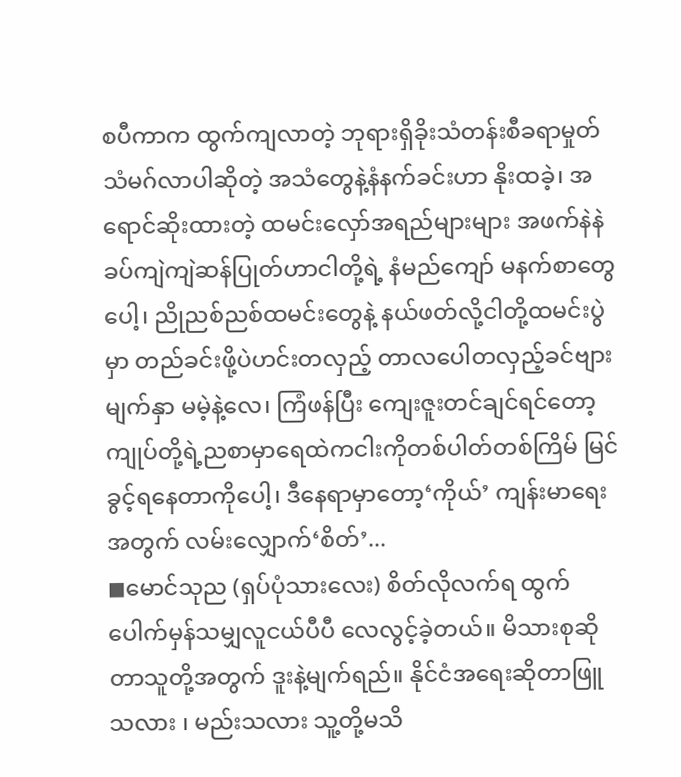စပီကာက ထွက်ကျလာတဲ့ ဘုရားရှိခိုးသံတန်းစီခရာမှုတ်သံမဂ်လာပါဆိုတဲ့ အသံတွေနဲ့နံနက်ခင်းဟာ နိုးထခဲ့၊ အရောင်ဆိုးထားတဲ့ ထမင်းလှော်အရည်များများ အဖက်နဲနဲခပ်ကျဲကျဲဆန်ပြုတ်ဟာငါတို့ရဲ့ နံမည်ကျော် မနက်စာတွေပေါ့၊ ညိုညစ်ညစ်ထမင်းတွေနဲ့ နယ်ဖတ်လို့ငါတို့ထမင်းပွဲမှာ တည်ခင်းဖို့ပဲဟင်းတလှည့် တာလပေါတလှည့်ခင်ဗျားမျက်နှာ မမဲ့နဲ့လေ၊ ကြံဖန်ပြီး ကျေးဇူးတင်ချင်ရင်တော့ကျုပ်တို့ရဲ့ညစာမှာရေထဲကငါးကိုတစ်ပါတ်တစ်ကြိမ် မြင်ခွင့်ရနေတာကိုပေါ့၊ ဒီနေရာမှာတော့‘ကိုယ်’ ကျန်းမာရေးအတွက် လမ်းလျှောက်‘စိတ်’...
◼မောင်သုည (ရှပ်ပုံသားလေး) စိတ်လိုလက်ရ ထွက်ပေါက်မှန်သမျှလူငယ်ပီပီ လေလွင့်ခဲ့တယ်။ မိသားစုဆိုတာသူတို့အတွက် ဒူးနဲ့မျက်ရည်။ နိုင်ငံအရေးဆိုတာဖြူသလား ၊ မည်းသလား သူ့တို့မသိ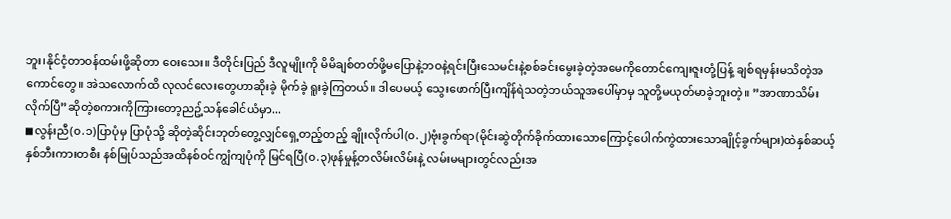ဘူး၊နိုင်ငံ့တာဝန်ထမ်းဖို့ဆိုတာ ဝေးသေး။ ဒီတိုင်းပြည် ဒီလူမျိုးကို မိမိချစ်တတ်ဖို့မပြောနဲ့ဘဝနဲ့ရင်းပြီးသေမင်းနဲ့စစ်ခင်းမွေးခဲ့တဲ့အမေကိုတောင်ကျေးဇူးတုံ့ပြန့် ချစ်ရမှန်းမသိတဲ့အကောင်တွေ။ အဲသလောက်ထိ လုလင်လေးတွေဟာဆိုးခဲ့ မိုက်ခဲ့ ရူးခဲ့ကြတယ်။ ဒါပေမယ့် သွေးဖောက်ပြီးကျိန်ရဲသတဲ့ဘယ်သူအပေါ်မှာမှ သူတို့မယုတ်မာခဲ့ဘူးတဲ့။ ”အာဏာသိမ်းလိုက်ပြီ”ဆိုတဲ့စကားကိုကြားတော့ညဥ့်သန်ခေါင်ယံမှာ...
◼လွန်းညီ(၀.၁)ပြာပုံမှ ပြာပုံသို့ ဆိုတဲ့ဆိုင်းဘုတ်တွေ့လျှင်ရှေ့တည့်တည့် ချိုးလိုက်ပါ(၀.၂)ဗုံးခွက်ရာ(မိုင်းဆွဲတိုက်ခိုက်ထားသောကြောင့်ပေါက်ကွဲထားသောချိုင့်ခွက်များ)ထဲနှစ်ဆယ့်နှစ်ဘီးကားတစီး နစ်မြုပ်သည်အထိနစ်ဝင်ကျွံကျပုံကို မြင်ရပြီ(၀.၃)ဖုန်မှုန့်တလိမ်းလိမ်းနဲ့ လမ်းမများတွင်လည်းအ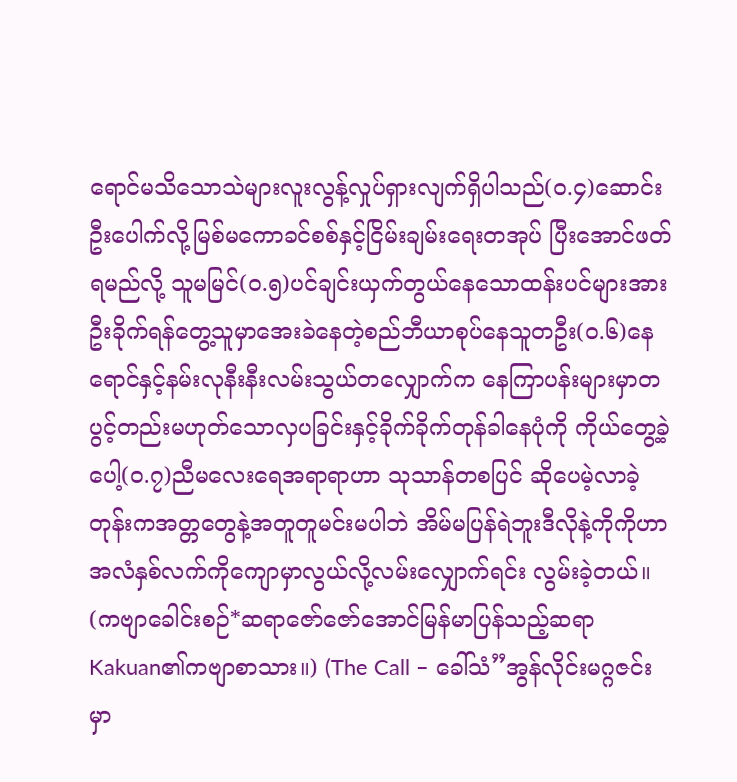ရောင်မသိသောသဲများလူးလွန့်လှုပ်ရှားလျက်ရှိပါသည်(၀.၄)ဆောင်းဦးပေါက်လို့မြစ်မကောခင်စစ်နှင့်ငြိမ်းချမ်းရေးတအုပ် ပြီးအောင်ဖတ်ရမည်လို့ သူမမြင်(၀.၅)ပင်ချင်းယှက်တွယ်နေသောထန်းပင်များအား ဦးခိုက်ရန်တွေ့သူမှာအေးခဲနေတဲ့စည်ဘီယာစုပ်နေသူတဦး(၀.၆)နေရောင်နှင့်နမ်းလုနီးနီးလမ်းသွယ်တလျှောက်က နေကြာပန်းများမှာတပွင့်တည်းမဟုတ်သောလှပခြင်းနှင့်ခိုက်ခိုက်တုန်ခါနေပုံကို ကိုယ်တွေ့ခဲ့ပေါ့(၀.၇)ညီမလေးရေအရာရာဟာ သုသာန်တစပြင် ဆိုပေမဲ့လာခဲ့တုန်းကအတ္တတွေနဲ့အတူတူမင်းမပါဘဲ အိမ်မပြန်ရဲဘူးဒီလိုနဲ့ကိုကိုဟာ အလံနှစ်လက်ကိုကျောမှာလွယ်လို့လမ်းလျှောက်ရင်း လွမ်းခဲ့တယ်။ (ကဗျာခေါင်းစဉ်*ဆရာဇော်ဇော်အောင်မြန်မာပြန်သည့်ဆရာKakuan၏ကဗျာစာသား။) (The Call – ခေါ်သံ”အွန်လိုင်းမဂ္ဂဇင်းမှာ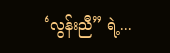‘လွန်းညီ” ရဲ့...